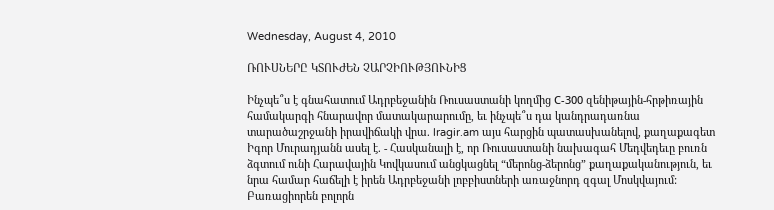Wednesday, August 4, 2010

ՌՈՒՍՆԵՐԸ ԿՏՈՒԺԵՆ ՉԱՐՉԻՈՒԹՅՈՒՆԻՑ

Ինչպե՞ս է գնահատում Ադրբեջանին Ռուսաստանի կողմից С-300 զենիթային-հրթիռային համակարգի հնարավոր մատակարարումը, եւ ինչպե՞ս դա կանդրադառնա տարածաշրջանի իրավիճակի վրա. lragir.am այս հարցին պատասխանելով, քաղաքագետ Իգոր Մուրադյանն ասել է. - Հասկանալի է, որ Ռուսաստանի նախագահ Մեդվեդեւը բուռն ձգտում ունի Հարավային Կովկասում անցկացնել “մերոնց-ձերոնց” քաղաքականություն, եւ նրա համար հաճելի է իրեն Ադրբեջանի լոբբիստների առաջնորդ զգալ Մոսկվայում: Բառացիորեն բոլորն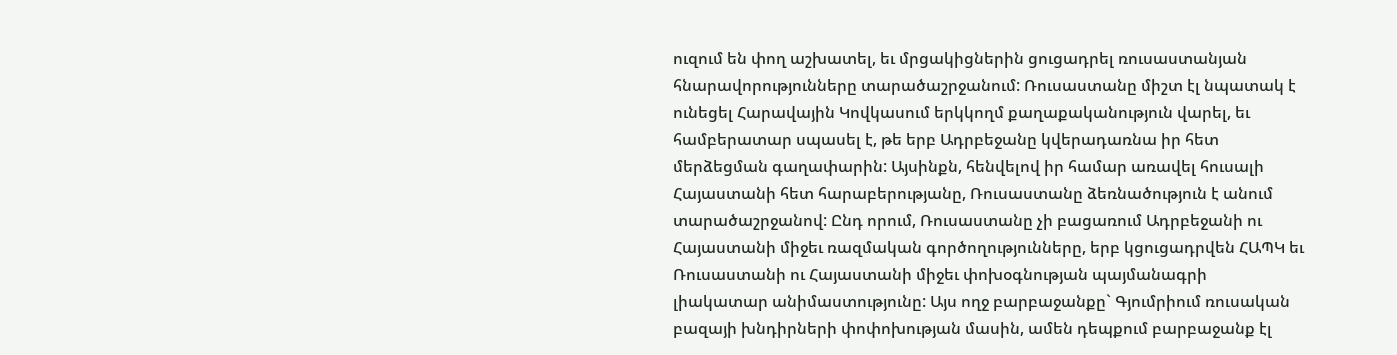ուզում են փող աշխատել, եւ մրցակիցներին ցուցադրել ռուսաստանյան հնարավորությունները տարածաշրջանում: Ռուսաստանը միշտ էլ նպատակ է ունեցել Հարավային Կովկասում երկկողմ քաղաքականություն վարել, եւ համբերատար սպասել է, թե երբ Ադրբեջանը կվերադառնա իր հետ մերձեցման գաղափարին: Այսինքն, հենվելով իր համար առավել հուսալի Հայաստանի հետ հարաբերությանը, Ռուսաստանը ձեռնածություն է անում տարածաշրջանով: Ընդ որում, Ռուսաստանը չի բացառում Ադրբեջանի ու Հայաստանի միջեւ ռազմական գործողությունները, երբ կցուցադրվեն ՀԱՊԿ եւ Ռուսաստանի ու Հայաստանի միջեւ փոխօգնության պայմանագրի լիակատար անիմաստությունը: Այս ողջ բարբաջանքը` Գյումրիում ռուսական բազայի խնդիրների փոփոխության մասին, ամեն դեպքում բարբաջանք էլ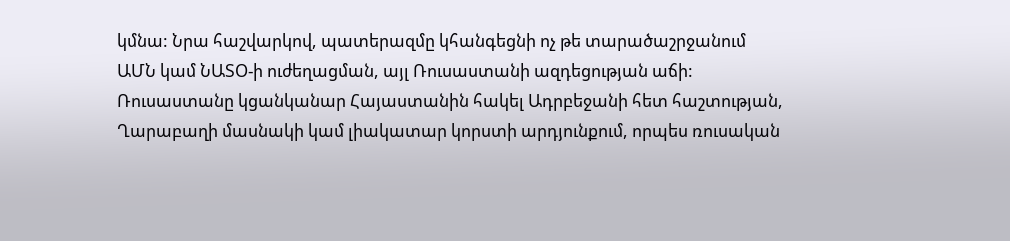կմնա: Նրա հաշվարկով, պատերազմը կհանգեցնի ոչ թե տարածաշրջանում ԱՄՆ կամ ՆԱՏՕ-ի ուժեղացման, այլ Ռուսաստանի ազդեցության աճի: Ռուսաստանը կցանկանար Հայաստանին հակել Ադրբեջանի հետ հաշտության, Ղարաբաղի մասնակի կամ լիակատար կորստի արդյունքում, որպես ռուսական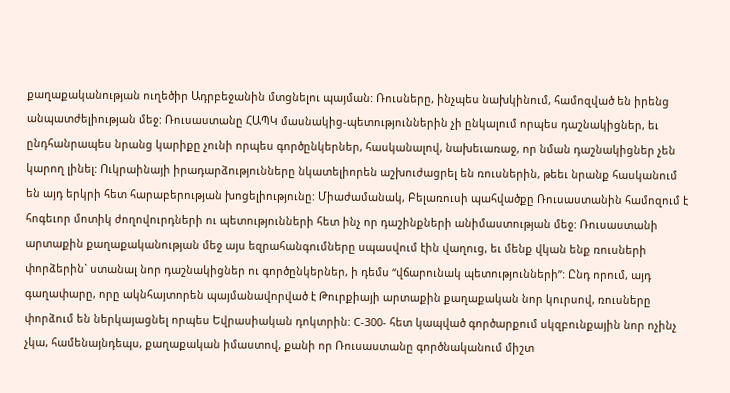քաղաքականության ուղեծիր Ադրբեջանին մտցնելու պայման: Ռուսները, ինչպես նախկինում, համոզված են իրենց անպատժելիության մեջ: Ռուսաստանը ՀԱՊԿ մասնակից-պետություններին չի ընկալում որպես դաշնակիցներ, եւ ընդհանրապես նրանց կարիքը չունի որպես գործընկերներ, հասկանալով, նախեւառաջ, որ նման դաշնակիցներ չեն կարող լինել: Ուկրաինայի իրադարձությունները նկատելիորեն աշխուժացրել են ռուսներին, թեեւ նրանք հասկանում են այդ երկրի հետ հարաբերության խոցելիությունը: Միաժամանակ, Բելառուսի պահվածքը Ռուսաստանին համոզում է հոգեւոր մոտիկ ժողովուրդների ու պետությունների հետ ինչ որ դաշինքների անիմաստության մեջ: Ռուսաստանի արտաքին քաղաքականության մեջ այս եզրահանգումները սպասվում էին վաղուց, եւ մենք վկան ենք ռուսների փորձերին` ստանալ նոր դաշնակիցներ ու գործընկերներ, ի դեմս “վճարունակ պետությունների”: Ընդ որում, այդ գաղափարը, որը ակնհայտորեն պայմանավորված է Թուրքիայի արտաքին քաղաքական նոր կուրսով, ռուսները փորձում են ներկայացնել որպես Եվրասիական դոկտրին: С-300- հետ կապված գործարքում սկզբունքային նոր ոչինչ չկա, համենայնդեպս, քաղաքական իմաստով, քանի որ Ռուսաստանը գործնականում միշտ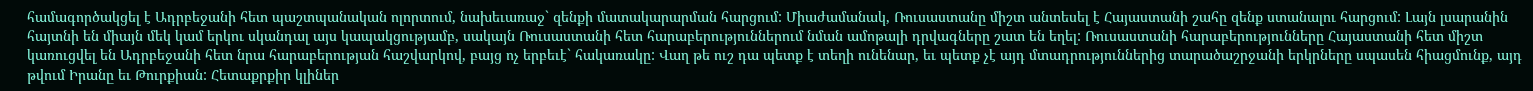համագործակցել է Ադրբեջանի հետ պաշտպանական ոլորտում, նախեւառաջ` զենքի մատակարարման հարցում: Միաժամանակ, Ռուսաստանը միշտ անտեսել է Հայաստանի շահը զենք ստանալու հարցում: Լայն լսարանին հայտնի են միայն մեկ կամ երկու սկանդալ այս կապակցությամբ, սակայն Ռուսաստանի հետ հարաբերություններում նման ամոթալի դրվագները շատ են եղել: Ռուսաստանի հարաբերությունները Հայաստանի հետ միշտ կառուցվել են Ադրբեջանի հետ նրա հարաբերության հաշվարկով, բայց ոչ երբեւէ` հակառակը: Վաղ թե ուշ դա պետք է տեղի ունենար, եւ պետք չէ այդ մտադրություններից տարածաշրջանի երկրները սպասեն հիացմունք, այդ թվում Իրանը եւ Թուրքիան: Հետաքրքիր կլիներ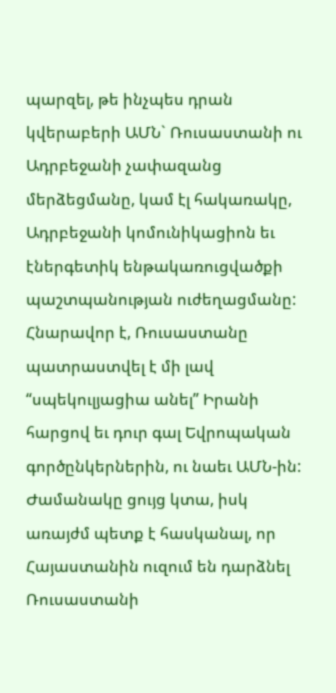պարզել, թե ինչպես դրան կվերաբերի ԱՄՆ` Ռուսաստանի ու Ադրբեջանի չափազանց մերձեցմանը, կամ էլ հակառակը, Ադրբեջանի կոմունիկացիոն եւ էներգետիկ ենթակառուցվածքի պաշտպանության ուժեղացմանը: Հնարավոր է, Ռուսաստանը պատրաստվել է մի լավ “սպեկուլյացիա անել” Իրանի հարցով եւ դուր գալ Եվրոպական գործընկերներին, ու նաեւ ԱՄՆ-ին: Ժամանակը ցույց կտա, իսկ առայժմ պետք է հասկանալ, որ Հայաստանին ուզում են դարձնել Ռուսաստանի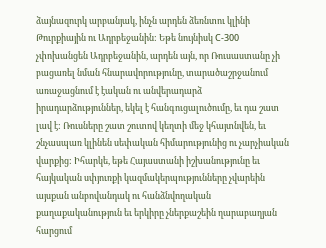ձայնազուրկ արբանյակ, ինչն արդեն ձեռնտու կլինի Թուրքիային ու Ադրբեջանին: Եթե նույնիսկ С-300 չփոխանցեն Ադրբեջանին, արդեն այն, որ Ռուսաստանը չի բացառել նման հնարավորությունը, տարածաշրջանում առաջացնում է էական ու անվերադարձ իրադարձություններ, եկել է հանգուցալուծումը, եւ դա շատ լավ է: Ռուսները շատ շուտով կեղտի մեջ կհայտնվեն, եւ շնչասպառ կլինեն սեփական հիմարությունից ու չարչիական վարքից: Իհարկե, եթե Հայաստանի իշխանությունը եւ հայկական սփյուռքի կազմակերպությունները չվարեին այսքան անբովանդակ ու հանձնվողական քաղաքականություն եւ երկիրը չներքաշեին ղարաբաղյան հարցում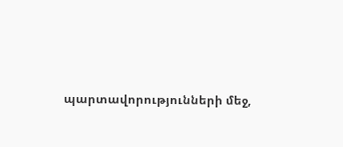պարտավորությունների մեջ,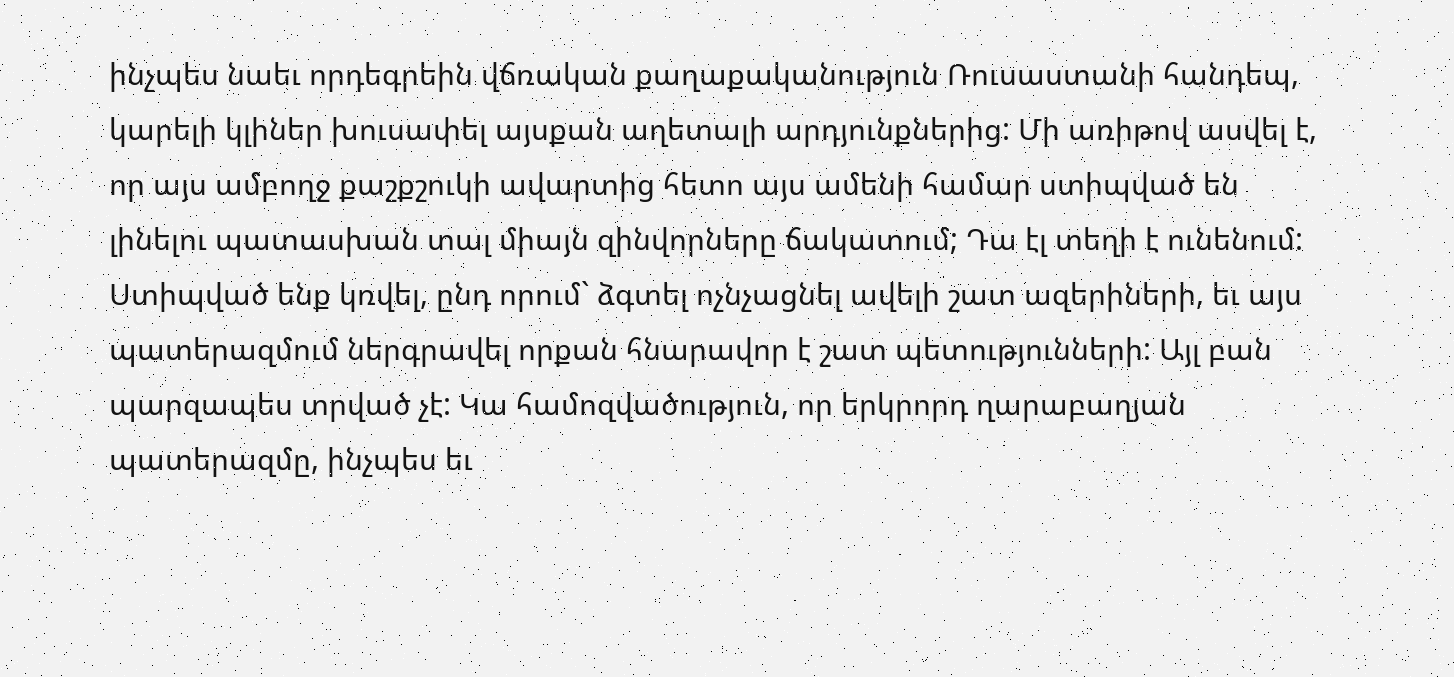ինչպես նաեւ որդեգրեին վճռական քաղաքականություն Ռուսաստանի հանդեպ, կարելի կլիներ խուսափել այսքան աղետալի արդյունքներից: Մի առիթով ասվել է, որ այս ամբողջ քաշքշուկի ավարտից հետո այս ամենի համար ստիպված են լինելու պատասխան տալ միայն զինվորները ճակատում; Դա էլ տեղի է ունենում: Ստիպված ենք կռվել, ընդ որում` ձգտել ոչնչացնել ավելի շատ ազերիների, եւ այս պատերազմում ներգրավել որքան հնարավոր է շատ պետությունների: Այլ բան պարզապես տրված չէ: Կա համոզվածություն, որ երկրորդ ղարաբաղյան պատերազմը, ինչպես եւ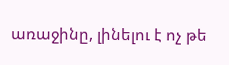առաջինը, լինելու է ոչ թե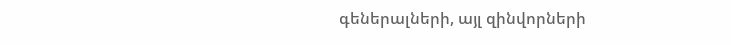գեներալների, այլ զինվորների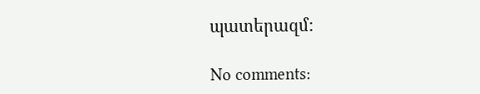պատերազմ:

No comments: